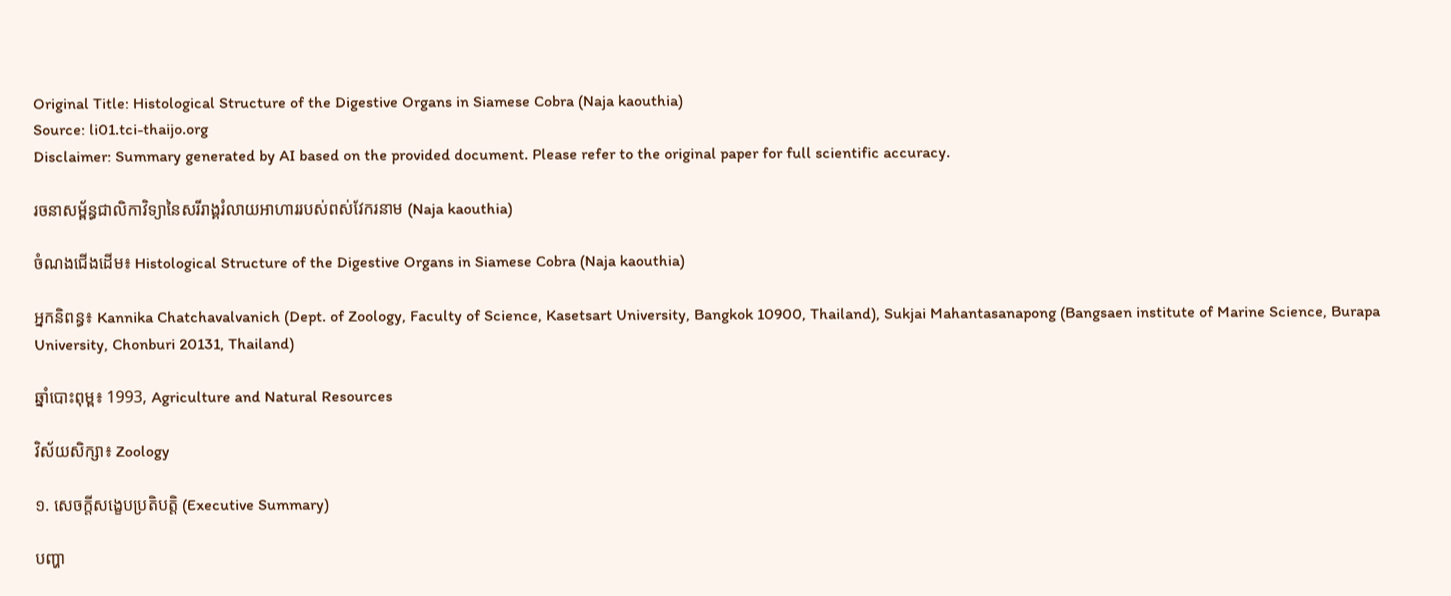Original Title: Histological Structure of the Digestive Organs in Siamese Cobra (Naja kaouthia)
Source: li01.tci-thaijo.org
Disclaimer: Summary generated by AI based on the provided document. Please refer to the original paper for full scientific accuracy.

រចនាសម្ព័ន្ធជាលិកាវិទ្យានៃសរីរាង្គរំលាយអាហាររបស់ពស់វែករនាម (Naja kaouthia)

ចំណងជើងដើម៖ Histological Structure of the Digestive Organs in Siamese Cobra (Naja kaouthia)

អ្នកនិពន្ធ៖ Kannika Chatchavalvanich (Dept. of Zoology, Faculty of Science, Kasetsart University, Bangkok 10900, Thailand), Sukjai Mahantasanapong (Bangsaen institute of Marine Science, Burapa University, Chonburi 20131, Thailand)

ឆ្នាំបោះពុម្ព៖ 1993, Agriculture and Natural Resources

វិស័យសិក្សា៖ Zoology

១. សេចក្តីសង្ខេបប្រតិបត្តិ (Executive Summary)

បញ្ហា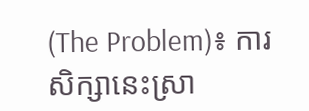(The Problem)៖ ការសិក្សានេះស្រា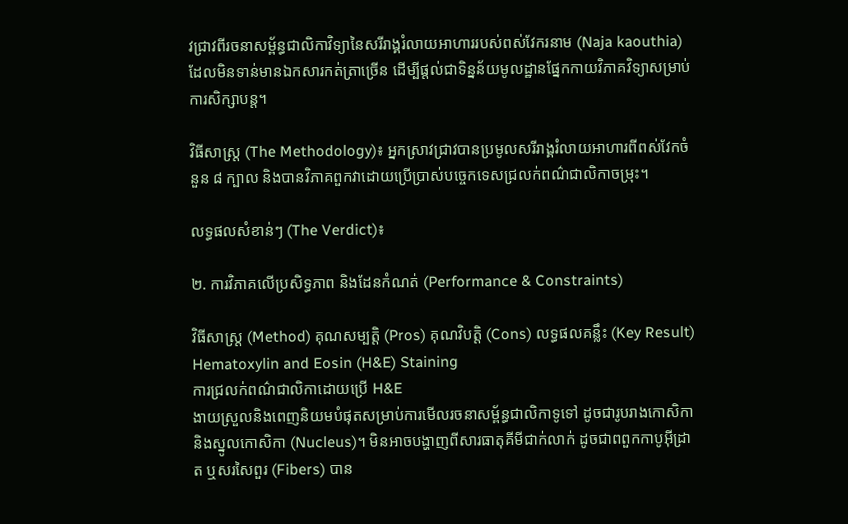វជ្រាវពីរចនាសម្ព័ន្ធជាលិកាវិទ្យានៃសរីរាង្គរំលាយអាហាររបស់ពស់វែករនាម (Naja kaouthia) ដែលមិនទាន់មានឯកសារកត់ត្រាច្រើន ដើម្បីផ្តល់ជាទិន្នន័យមូលដ្ឋានផ្នែកកាយវិភាគវិទ្យាសម្រាប់ការសិក្សាបន្ត។

វិធីសាស្ត្រ (The Methodology)៖ អ្នកស្រាវជ្រាវបានប្រមូលសរីរាង្គរំលាយអាហារពីពស់វែកចំនួន ៨ ក្បាល និងបានវិភាគពួកវាដោយប្រើប្រាស់បច្ចេកទេសជ្រលក់ពណ៌ជាលិកាចម្រុះ។

លទ្ធផលសំខាន់ៗ (The Verdict)៖

២. ការវិភាគលើប្រសិទ្ធភាព និងដែនកំណត់ (Performance & Constraints)

វិធីសាស្ត្រ (Method) គុណសម្បត្តិ (Pros) គុណវិបត្តិ (Cons) លទ្ធផលគន្លឹះ (Key Result)
Hematoxylin and Eosin (H&E) Staining
ការជ្រលក់ពណ៌ជាលិកាដោយប្រើ H&E
ងាយស្រួលនិងពេញនិយមបំផុតសម្រាប់ការមើលរចនាសម្ព័ន្ធជាលិកាទូទៅ ដូចជារូបរាងកោសិកា និងស្នូលកោសិកា (Nucleus)។ មិនអាចបង្ហាញពីសារធាតុគីមីជាក់លាក់ ដូចជាពពួកកាបូអ៊ីដ្រាត ឬសរសៃពួរ (Fibers) បាន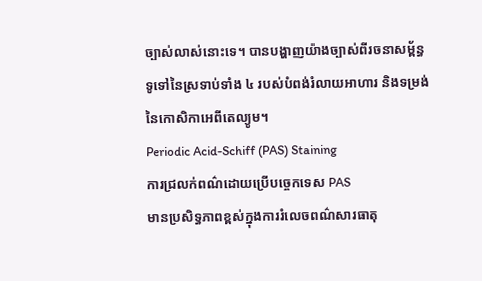ច្បាស់លាស់នោះទេ។ បានបង្ហាញយ៉ាងច្បាស់ពីរចនាសម្ព័ន្ធទូទៅនៃស្រទាប់ទាំង ៤ របស់បំពង់រំលាយអាហារ និងទម្រង់នៃកោសិកាអេពីតេល្យូម។
Periodic Acid-Schiff (PAS) Staining
ការជ្រលក់ពណ៌ដោយប្រើបច្ចេកទេស PAS
មានប្រសិទ្ធភាពខ្ពស់ក្នុងការរំលេចពណ៌សារធាតុ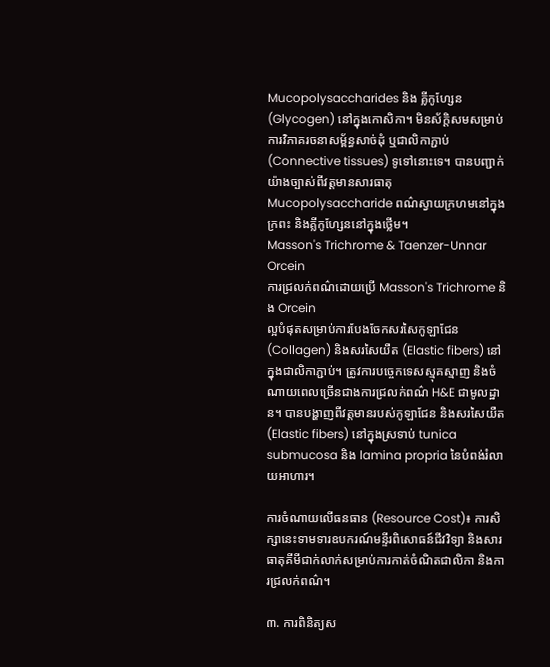Mucopolysaccharides និង គ្លីកូហ្សែន (Glycogen) នៅក្នុងកោសិកា។ មិនស័ក្តិសមសម្រាប់ការវិភាគរចនាសម្ព័ន្ធសាច់ដុំ ឬជាលិកាភ្ជាប់ (Connective tissues) ទូទៅនោះទេ។ បានបញ្ជាក់យ៉ាងច្បាស់ពីវត្តមានសារធាតុ Mucopolysaccharide ពណ៌ស្វាយក្រហមនៅក្នុងក្រពះ និងគ្លីកូហ្សែននៅក្នុងថ្លើម។
Masson's Trichrome & Taenzer-Unnar Orcein
ការជ្រលក់ពណ៌ដោយប្រើ Masson's Trichrome និង Orcein
ល្អបំផុតសម្រាប់ការបែងចែកសរសៃកូឡាជែន (Collagen) និងសរសៃយឺត (Elastic fibers) នៅក្នុងជាលិកាភ្ជាប់។ ត្រូវការបច្ចេកទេសស្មុគស្មាញ និងចំណាយពេលច្រើនជាងការជ្រលក់ពណ៌ H&E ជាមូលដ្ឋាន។ បានបង្ហាញពីវត្តមានរបស់កូឡាជែន និងសរសៃយឺត (Elastic fibers) នៅក្នុងស្រទាប់ tunica submucosa និង lamina propria នៃបំពង់រំលាយអាហារ។

ការចំណាយលើធនធាន (Resource Cost)៖ ការសិក្សានេះទាមទារឧបករណ៍មន្ទីរពិសោធន៍ជីវវិទ្យា និងសារធាតុគីមីជាក់លាក់សម្រាប់ការកាត់ចំណិតជាលិកា និងការជ្រលក់ពណ៌។

៣. ការពិនិត្យស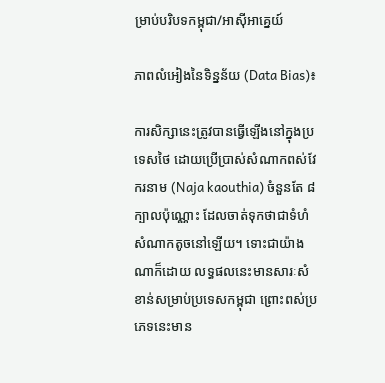ម្រាប់បរិបទកម្ពុជា/អាស៊ីអាគ្នេយ៍

ភាពលំអៀងនៃទិន្នន័យ (Data Bias)៖

ការសិក្សានេះត្រូវបានធ្វើឡើងនៅក្នុងប្រទេសថៃ ដោយប្រើប្រាស់សំណាកពស់វែករនាម (Naja kaouthia) ចំនួនតែ ៨ ក្បាលប៉ុណ្ណោះ ដែលចាត់ទុកថាជាទំហំសំណាកតូចនៅឡើយ។ ទោះជាយ៉ាងណាក៏ដោយ លទ្ធផលនេះមានសារៈសំខាន់សម្រាប់ប្រទេសកម្ពុជា ព្រោះពស់ប្រភេទនេះមាន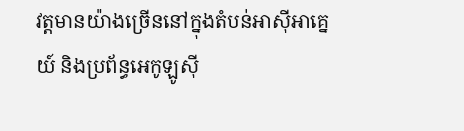វត្តមានយ៉ាងច្រើននៅក្នុងតំបន់អាស៊ីអាគ្នេយ៍ និងប្រព័ន្ធអេកូឡូស៊ី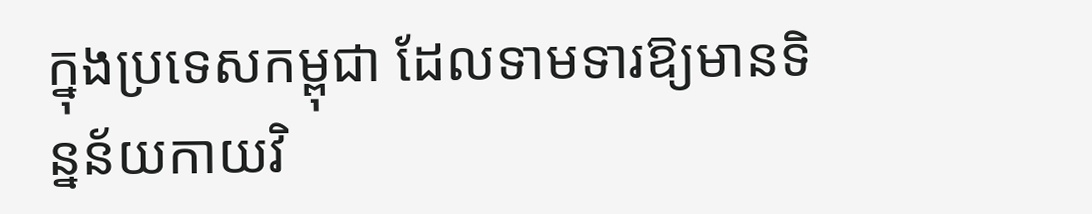ក្នុងប្រទេសកម្ពុជា ដែលទាមទារឱ្យមានទិន្នន័យកាយវិ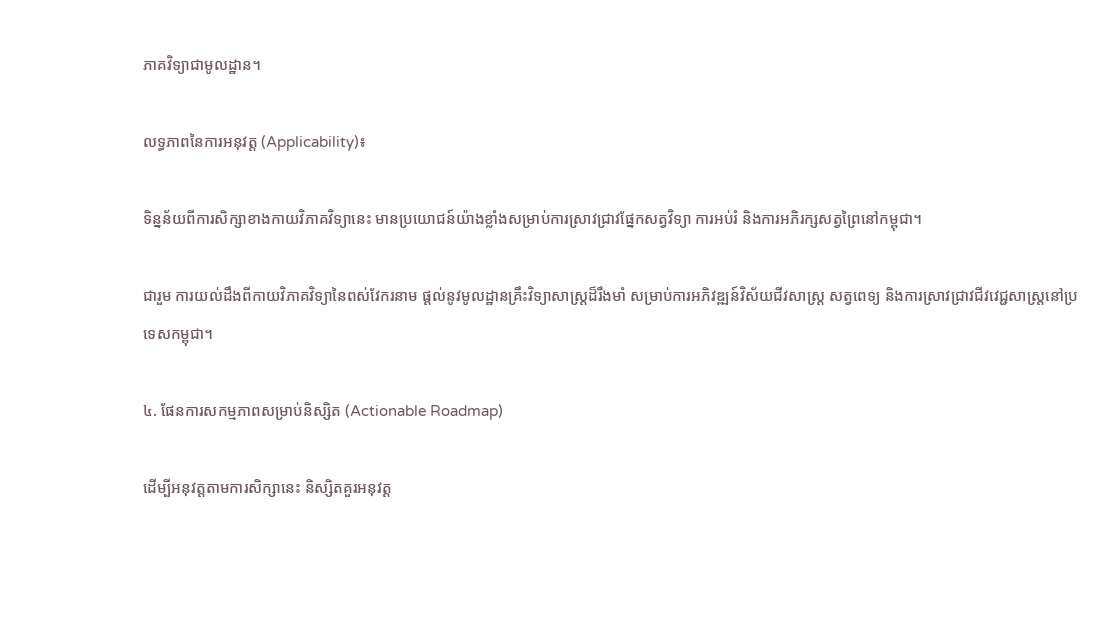ភាគវិទ្យាជាមូលដ្ឋាន។

លទ្ធភាពនៃការអនុវត្ត (Applicability)៖

ទិន្នន័យពីការសិក្សាខាងកាយវិភាគវិទ្យានេះ មានប្រយោជន៍យ៉ាងខ្លាំងសម្រាប់ការស្រាវជ្រាវផ្នែកសត្វវិទ្យា ការអប់រំ និងការអភិរក្សសត្វព្រៃនៅកម្ពុជា។

ជារួម ការយល់ដឹងពីកាយវិភាគវិទ្យានៃពស់វែករនាម ផ្តល់នូវមូលដ្ឋានគ្រឹះវិទ្យាសាស្ត្រដ៏រឹងមាំ សម្រាប់ការអភិវឌ្ឍន៍វិស័យជីវសាស្ត្រ សត្វពេទ្យ និងការស្រាវជ្រាវជីវវេជ្ជសាស្ត្រនៅប្រទេសកម្ពុជា។

៤. ផែនការសកម្មភាពសម្រាប់និស្សិត (Actionable Roadmap)

ដើម្បីអនុវត្តតាមការសិក្សានេះ និស្សិតគួរអនុវត្ត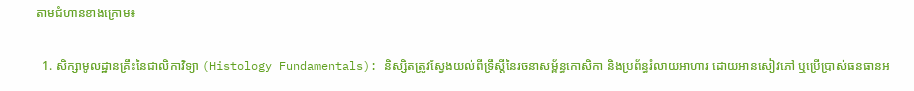តាមជំហានខាងក្រោម៖

  1. សិក្សាមូលដ្ឋានគ្រឹះនៃជាលិកាវិទ្យា (Histology Fundamentals): និស្សិតត្រូវស្វែងយល់ពីទ្រឹស្តីនៃរចនាសម្ព័ន្ធកោសិកា និងប្រព័ន្ធរំលាយអាហារ ដោយអានសៀវភៅ ឬប្រើប្រាស់ធនធានអ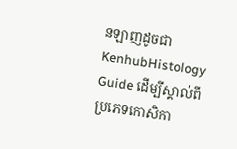នឡាញដូចជា KenhubHistology Guide ដើម្បីស្គាល់ពីប្រភេទកោសិកា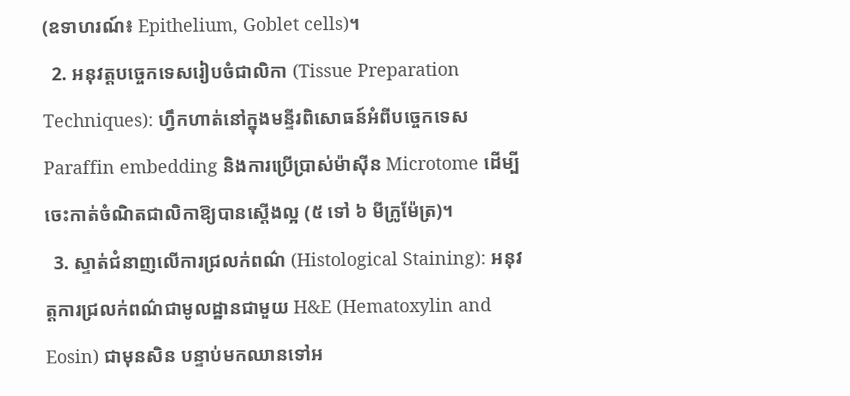(ឧទាហរណ៍៖ Epithelium, Goblet cells)។
  2. អនុវត្តបច្ចេកទេសរៀបចំជាលិកា (Tissue Preparation Techniques): ហ្វឹកហាត់នៅក្នុងមន្ទីរពិសោធន៍អំពីបច្ចេកទេស Paraffin embedding និងការប្រើប្រាស់ម៉ាស៊ីន Microtome ដើម្បីចេះកាត់ចំណិតជាលិកាឱ្យបានស្តើងល្អ (៥ ទៅ ៦ មីក្រូម៉ែត្រ)។
  3. ស្ទាត់ជំនាញលើការជ្រលក់ពណ៌ (Histological Staining): អនុវត្តការជ្រលក់ពណ៌ជាមូលដ្ឋានជាមួយ H&E (Hematoxylin and Eosin) ជាមុនសិន បន្ទាប់មកឈានទៅអ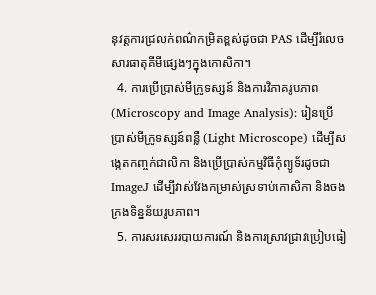នុវត្តការជ្រលក់ពណ៌កម្រិតខ្ពស់ដូចជា PAS ដើម្បីរំលេចសារធាតុគីមីផ្សេងៗក្នុងកោសិកា។
  4. ការប្រើប្រាស់មីក្រូទស្សន៍ និងការវិភាគរូបភាព (Microscopy and Image Analysis): រៀនប្រើប្រាស់មីក្រូទស្សន៍ពន្លឺ (Light Microscope) ដើម្បីសង្កេតកញ្ចក់ជាលិកា និងប្រើប្រាស់កម្មវិធីកុំព្យូទ័រដូចជា ImageJ ដើម្បីវាស់វែងកម្រាស់ស្រទាប់កោសិកា និងចងក្រងទិន្នន័យរូបភាព។
  5. ការសរសេររបាយការណ៍ និងការស្រាវជ្រាវប្រៀបធៀ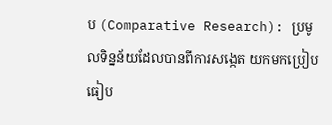ប (Comparative Research): ប្រមូលទិន្នន័យដែលបានពីការសង្កេត យកមកប្រៀបធៀប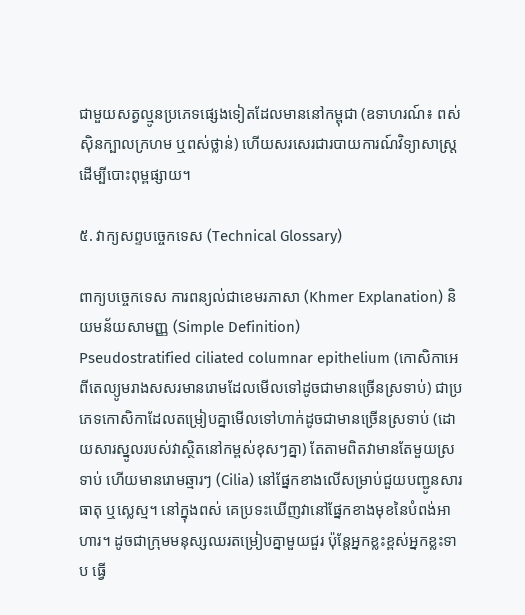ជាមួយសត្វល្មូនប្រភេទផ្សេងទៀតដែលមាននៅកម្ពុជា (ឧទាហរណ៍៖ ពស់ស៊ិនក្បាលក្រហម ឬពស់ថ្លាន់) ហើយសរសេរជារបាយការណ៍វិទ្យាសាស្ត្រ ដើម្បីបោះពុម្ពផ្សាយ។

៥. វាក្យសព្ទបច្ចេកទេស (Technical Glossary)

ពាក្យបច្ចេកទេស ការពន្យល់ជាខេមរភាសា (Khmer Explanation) និយមន័យសាមញ្ញ (Simple Definition)
Pseudostratified ciliated columnar epithelium (កោសិកាអេពីតេល្យូមរាងសសរមានរោមដែលមើលទៅដូចជាមានច្រើនស្រទាប់) ជាប្រភេទកោសិកាដែលតម្រៀបគ្នាមើលទៅហាក់ដូចជាមានច្រើនស្រទាប់ (ដោយសារស្នូលរបស់វាស្ថិតនៅកម្ពស់ខុសៗគ្នា) តែតាមពិតវាមានតែមួយស្រទាប់ ហើយមានរោមឆ្មារៗ (Cilia) នៅផ្នែកខាងលើសម្រាប់ជួយបញ្ជូនសារធាតុ ឬស្លេស្ម។ នៅក្នុងពស់ គេប្រទះឃើញវានៅផ្នែកខាងមុខនៃបំពង់អាហារ។ ដូចជាក្រុមមនុស្សឈរតម្រៀបគ្នាមួយជួរ ប៉ុន្តែអ្នកខ្លះខ្ពស់អ្នកខ្លះទាប ធ្វើ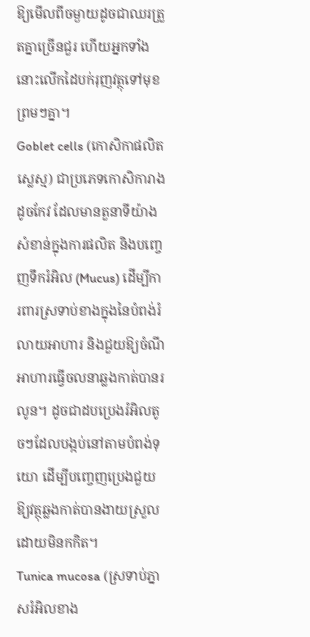ឱ្យមើលពីចម្ងាយដូចជាឈរត្រួតគ្នាច្រើនជួរ ហើយអ្នកទាំងនោះលើកដៃបក់រុញវត្ថុទៅមុខព្រមៗគ្នា។
Goblet cells (កោសិកាផលិតស្លេស្ម) ជាប្រភេទកោសិការាងដូចកែវ ដែលមានតួនាទីយ៉ាងសំខាន់ក្នុងការផលិត និងបញ្ចេញទឹករំអិល (Mucus) ដើម្បីការពារស្រទាប់ខាងក្នុងនៃបំពង់រំលាយអាហារ និងជួយឱ្យចំណីអាហារធ្វើចលនាឆ្លងកាត់បានរលូន។ ដូចជាដបប្រេងរំអិលតូចៗដែលបង្កប់នៅតាមបំពង់ទុយោ ដើម្បីបញ្ចេញប្រេងជួយឱ្យវត្ថុឆ្លងកាត់បានងាយស្រួលដោយមិនកកិត។
Tunica mucosa (ស្រទាប់ភ្នាសរំអិលខាង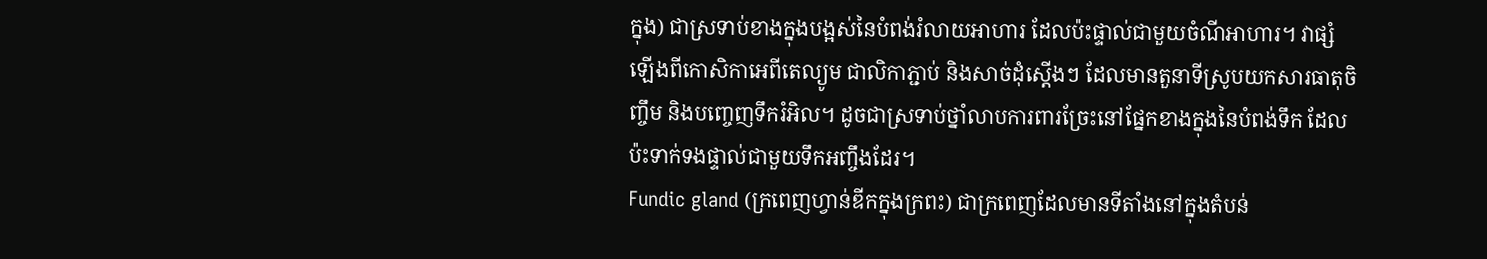ក្នុង) ជាស្រទាប់ខាងក្នុងបង្អស់នៃបំពង់រំលាយអាហារ ដែលប៉ះផ្ទាល់ជាមួយចំណីអាហារ។ វាផ្សំឡើងពីកោសិកាអេពីតេល្យូម ជាលិកាភ្ជាប់ និងសាច់ដុំស្តើងៗ ដែលមានតួនាទីស្រូបយកសារធាតុចិញ្ចឹម និងបញ្ចេញទឹករំអិល។ ដូចជាស្រទាប់ថ្នាំលាបការពារច្រែះនៅផ្នែកខាងក្នុងនៃបំពង់ទឹក ដែលប៉ះទាក់ទងផ្ទាល់ជាមួយទឹកអញ្ចឹងដែរ។
Fundic gland (ក្រពេញហ្វាន់ឌីកក្នុងក្រពះ) ជាក្រពេញដែលមានទីតាំងនៅក្នុងតំបន់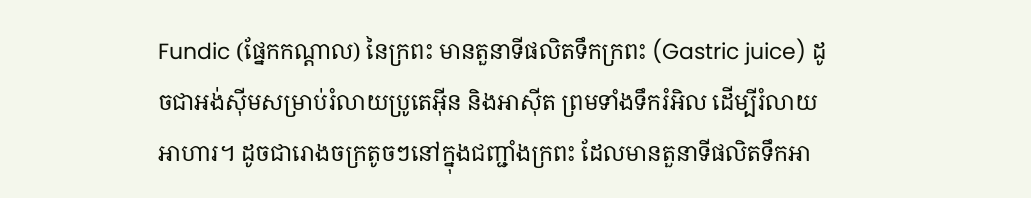Fundic (ផ្នែកកណ្តាល) នៃក្រពះ មានតួនាទីផលិតទឹកក្រពះ (Gastric juice) ដូចជាអង់ស៊ីមសម្រាប់រំលាយប្រូតេអ៊ីន និងអាស៊ីត ព្រមទាំងទឹករំអិល ដើម្បីរំលាយអាហារ។ ដូចជារោងចក្រតូចៗនៅក្នុងជញ្ជាំងក្រពះ ដែលមានតួនាទីផលិតទឹកអា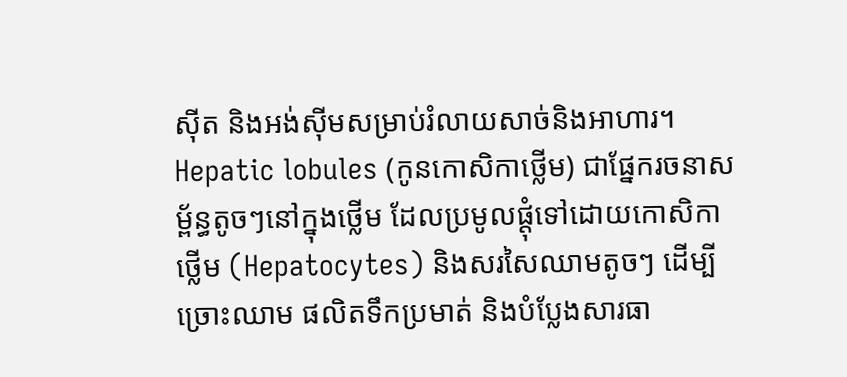ស៊ីត និងអង់ស៊ីមសម្រាប់រំលាយសាច់និងអាហារ។
Hepatic lobules (កូនកោសិកាថ្លើម) ជាផ្នែករចនាសម្ព័ន្ធតូចៗនៅក្នុងថ្លើម ដែលប្រមូលផ្តុំទៅដោយកោសិកាថ្លើម (Hepatocytes) និងសរសៃឈាមតូចៗ ដើម្បីច្រោះឈាម ផលិតទឹកប្រមាត់ និងបំប្លែងសារធា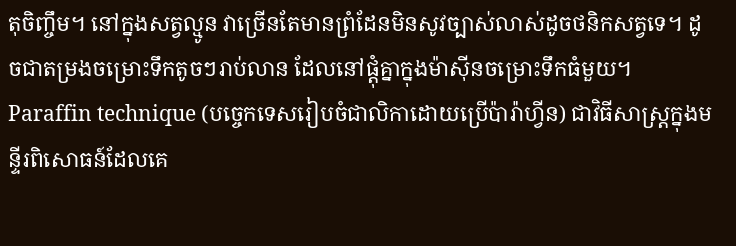តុចិញ្ចឹម។ នៅក្នុងសត្វល្មូន វាច្រើនតែមានព្រំដែនមិនសូវច្បាស់លាស់ដូចថនិកសត្វទេ។ ដូចជាតម្រងចម្រោះទឹកតូចៗរាប់លាន ដែលនៅផ្តុំគ្នាក្នុងម៉ាស៊ីនចម្រោះទឹកធំមួយ។
Paraffin technique (បច្ចេកទេសរៀបចំជាលិកាដោយប្រើប៉ារ៉ាហ្វីន) ជាវិធីសាស្ត្រក្នុងមន្ទីរពិសោធន៍ដែលគេ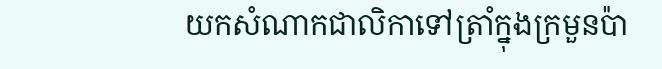យកសំណាកជាលិកាទៅត្រាំក្នុងក្រមួនប៉ា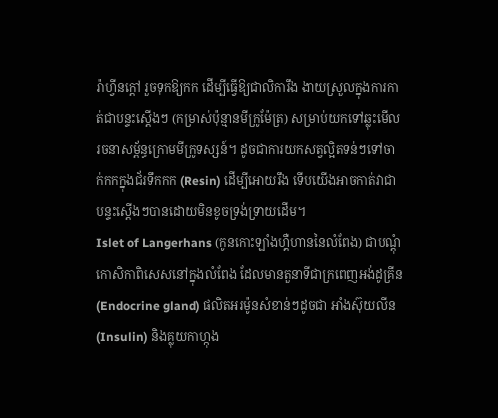រ៉ាហ្វីនក្តៅ រួចទុកឱ្យកក ដើម្បីធ្វើឱ្យជាលិការឹង ងាយស្រួលក្នុងការកាត់ជាបន្ទះស្តើងៗ (កម្រាស់ប៉ុន្មានមីក្រូម៉ែត្រ) សម្រាប់យកទៅឆ្លុះមើលរចនាសម្ព័ន្ធក្រោមមីក្រូទស្សន៍។ ដូចជាការយកសត្វល្អិតទន់ៗទៅចាក់កកក្នុងជ័រទឹកកក (Resin) ដើម្បីអោយរឹង ទើបយើងអាចកាត់វាជាបន្ទះស្តើងៗបានដោយមិនខូចទ្រង់ទ្រាយដើម។
Islet of Langerhans (កូនកោះឡាំងហ្គឺហាននៃលំពែង) ជាបណ្តុំកោសិកាពិសេសនៅក្នុងលំពែង ដែលមានតួនាទីជាក្រពេញអង់ដូគ្រីន (Endocrine gland) ផលិតអរម៉ូនសំខាន់ៗដូចជា អាំងស៊ុយលីន (Insulin) និងគ្លុយកាហ្កុង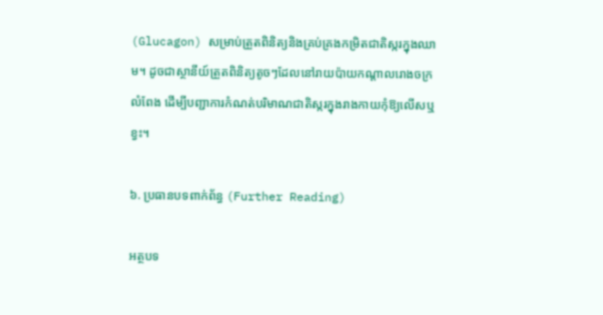(Glucagon) សម្រាប់ត្រួតពិនិត្យនិងគ្រប់គ្រងកម្រិតជាតិស្ករក្នុងឈាម។ ដូចជាស្ថានីយ៍ត្រួតពិនិត្យតូចៗដែលនៅរាយប៉ាយកណ្តាលរោងចក្រលំពែង ដើម្បីបញ្ជាការកំណត់បរិមាណជាតិស្ករក្នុងរាងកាយកុំឱ្យលើសឬខ្វះ។

៦. ប្រធានបទពាក់ព័ន្ធ (Further Reading)

អត្ថបទ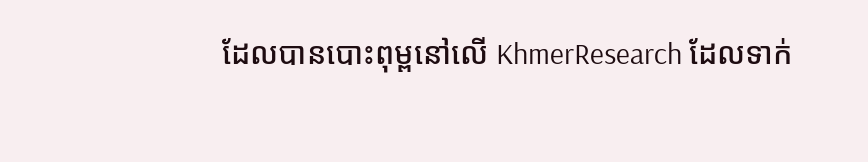ដែលបានបោះពុម្ពនៅលើ KhmerResearch ដែលទាក់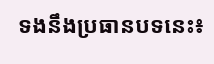ទងនឹងប្រធានបទនេះ៖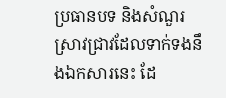ប្រធានបទ និងសំណួរស្រាវជ្រាវដែលទាក់ទងនឹងឯកសារនេះ ដែ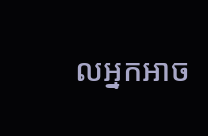លអ្នកអាច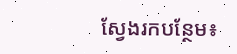ស្វែងរកបន្ថែម៖